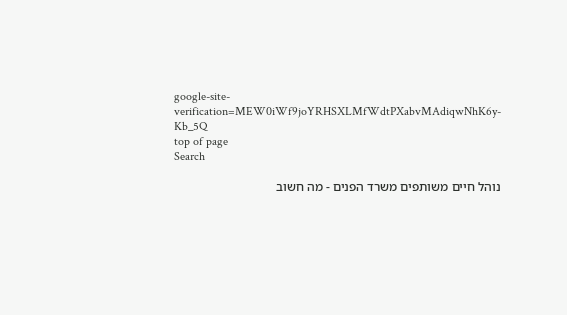google-site-verification=MEW0iWf9joYRHSXLMfWdtPXabvMAdiqwNhK6y-Kb_5Q
top of page
Search

נוהל חיים משותפים משרד הפנים - מה חשוב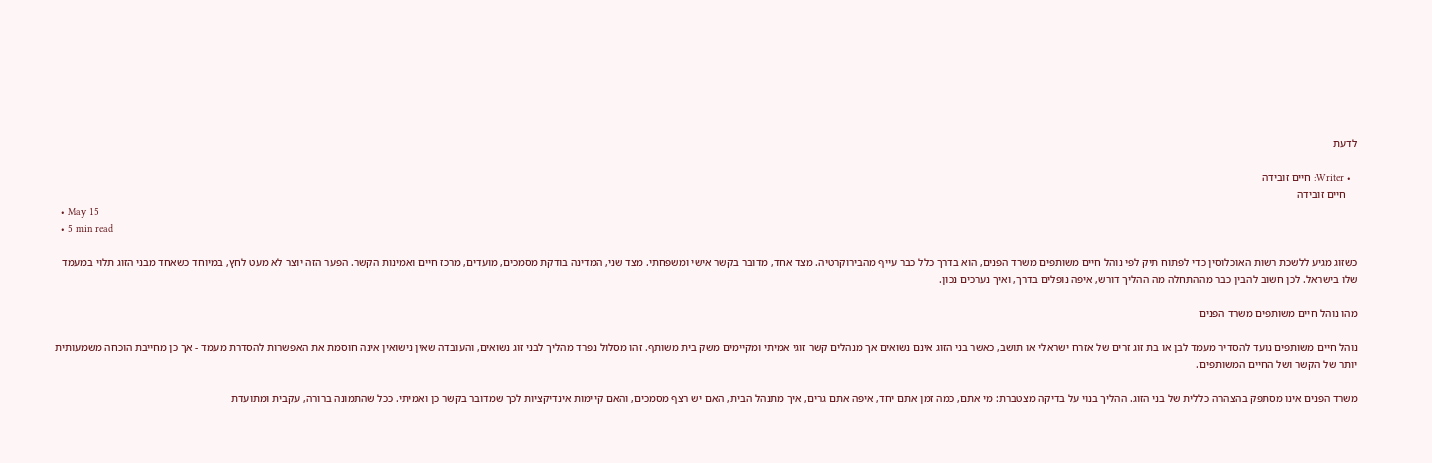לדעת

  • Writer: חיים זובידה
    חיים זובידה
  • May 15
  • 5 min read

כשזוג מגיע ללשכת רשות האוכלוסין כדי לפתוח תיק לפי נוהל חיים משותפים משרד הפנים, הוא בדרך כלל כבר עייף מהבירוקרטיה. מצד אחד, מדובר בקשר אישי ומשפחתי. מצד שני, המדינה בודקת מסמכים, מועדים, מרכז חיים ואמינות הקשר. הפער הזה יוצר לא מעט לחץ, במיוחד כשאחד מבני הזוג תלוי במעמד שלו בישראל. לכן חשוב להבין כבר מההתחלה מה ההליך דורש, איפה נופלים בדרך, ואיך נערכים נכון.

מהו נוהל חיים משותפים משרד הפנים

נוהל חיים משותפים נועד להסדיר מעמד לבן או בת זוג זרים של אזרח ישראלי או תושב, כאשר בני הזוג אינם נשואים אך מנהלים קשר זוגי אמיתי ומקיימים משק בית משותף. זהו מסלול נפרד מהליך לבני זוג נשואים, והעובדה שאין נישואין אינה חוסמת את האפשרות להסדרת מעמד - אך כן מחייבת הוכחה משמעותית יותר של הקשר ושל החיים המשותפים.

משרד הפנים אינו מסתפק בהצהרה כללית של בני הזוג. ההליך בנוי על בדיקה מצטברת: מי אתם, כמה זמן אתם יחד, איפה אתם גרים, איך מתנהל הבית, האם יש רצף מסמכים, והאם קיימות אינדיקציות לכך שמדובר בקשר כן ואמיתי. ככל שהתמונה ברורה, עקבית ומתועדת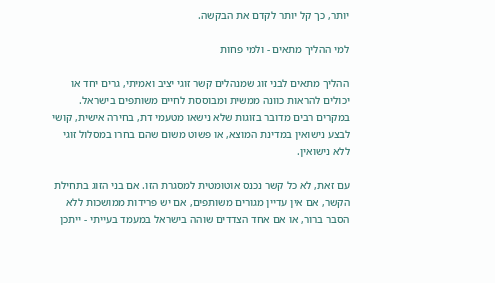יותר, כך קל יותר לקדם את הבקשה.

למי ההליך מתאים - ולמי פחות

ההליך מתאים לבני זוג שמנהלים קשר זוגי יציב ואמיתי, גרים יחד או יכולים להראות כוונה ממשית ומבוססת לחיים משותפים בישראל. במקרים רבים מדובר בזוגות שלא נישאו מטעמי דת, בחירה אישית, קושי לבצע נישואין במדינת המוצא, או פשוט משום שהם בחרו במסלול זוגי ללא נישואין.

עם זאת, לא כל קשר נכנס אוטומטית למסגרת הזו. אם בני הזוג בתחילת הקשר, אם אין עדיין מגורים משותפים, אם יש פרידות ממושכות ללא הסבר ברור, או אם אחד הצדדים שוהה בישראל במעמד בעייתי - ייתכן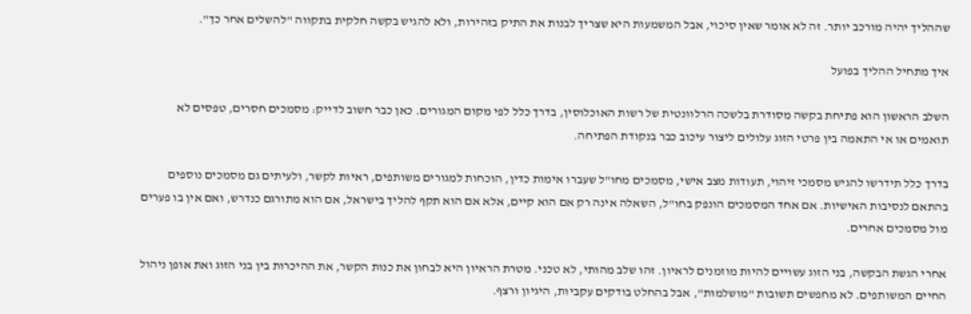שההליך יהיה מורכב יותר. זה לא אומר שאין סיכוי, אבל המשמעות היא שצריך לבנות את התיק בזהירות, ולא להגיש בקשה חלקית בתקווה "להשלים אחר כך".

איך מתחיל ההליך בפועל

השלב הראשון הוא פתיחת בקשה מסודרת בלשכה הרלוונטית של רשות האוכלוסין, בדרך כלל לפי מקום המגורים. כאן כבר חשוב לדייק: מסמכים חסרים, טפסים לא תואמים או אי התאמה בין פרטי הזוג עלולים ליצור עיכוב כבר בנקודת הפתיחה.

בדרך כלל תידרשו להגיש מסמכי זיהוי, תעודות מצב אישי, מסמכים מחו"ל שעברו אימות כדין, הוכחות למגורים משותפים, ראיות לקשר, ולעיתים גם מסמכים נוספים בהתאם לנסיבות האישיות. אם אחד המסמכים הונפק בחו"ל, השאלה אינה רק אם הוא קיים, אלא אם הוא תקף להליך בישראל, אם הוא מתורגם כנדרש, ואם אין בו פערים מול מסמכים אחרים.

אחרי הגשת הבקשה, בני הזוג עשויים להיות מוזמנים לראיון. זהו שלב מהותי, לא טכני. מטרת הראיון היא לבחון את כנות הקשר, את ההיכרות בין בני הזוג ואת אופן ניהול החיים המשותפים. לא מחפשים תשובות "מושלמות", אבל בהחלט בודקים עקביות, היגיון ורצף.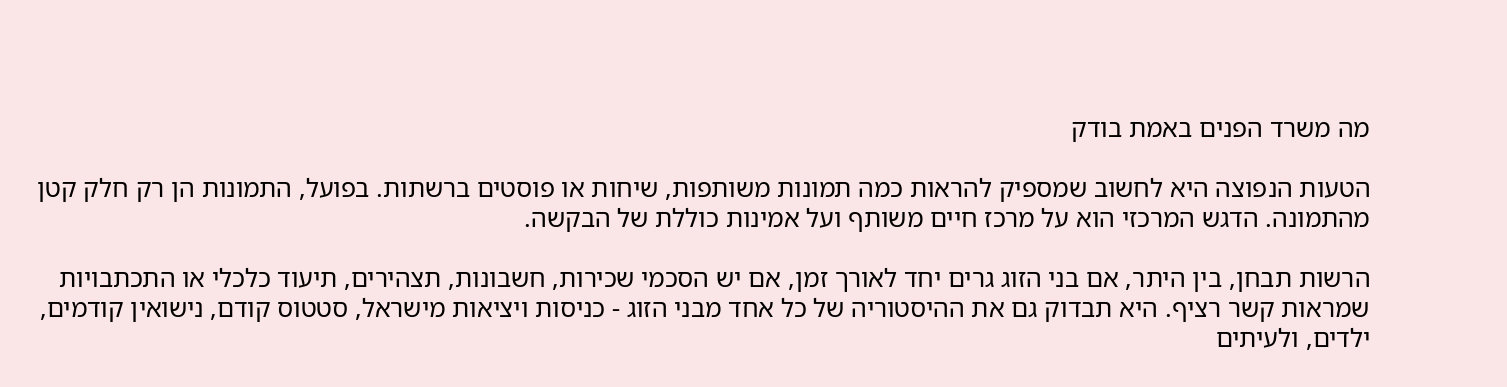מה משרד הפנים באמת בודק

הטעות הנפוצה היא לחשוב שמספיק להראות כמה תמונות משותפות, שיחות או פוסטים ברשתות. בפועל, התמונות הן רק חלק קטן מהתמונה. הדגש המרכזי הוא על מרכז חיים משותף ועל אמינות כוללת של הבקשה.

הרשות תבחן, בין היתר, אם בני הזוג גרים יחד לאורך זמן, אם יש הסכמי שכירות, חשבונות, תצהירים, תיעוד כלכלי או התכתבויות שמראות קשר רציף. היא תבדוק גם את ההיסטוריה של כל אחד מבני הזוג - כניסות ויציאות מישראל, סטטוס קודם, נישואין קודמים, ילדים, ולעיתים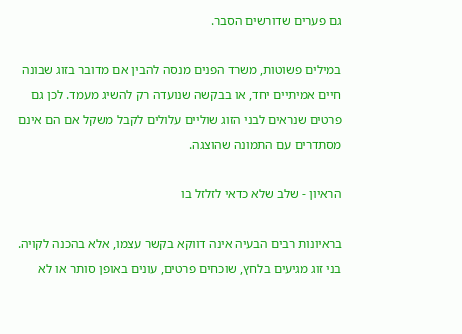גם פערים שדורשים הסבר.

במילים פשוטות, משרד הפנים מנסה להבין אם מדובר בזוג שבונה חיים אמיתיים יחד, או בבקשה שנועדה רק להשיג מעמד. לכן גם פרטים שנראים לבני הזוג שוליים עלולים לקבל משקל אם הם אינם מסתדרים עם התמונה שהוצגה.

הראיון - שלב שלא כדאי לזלזל בו

בראיונות רבים הבעיה אינה דווקא בקשר עצמו, אלא בהכנה לקויה. בני זוג מגיעים בלחץ, שוכחים פרטים, עונים באופן סותר או לא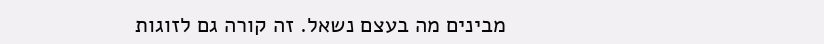מבינים מה בעצם נשאל. זה קורה גם לזוגות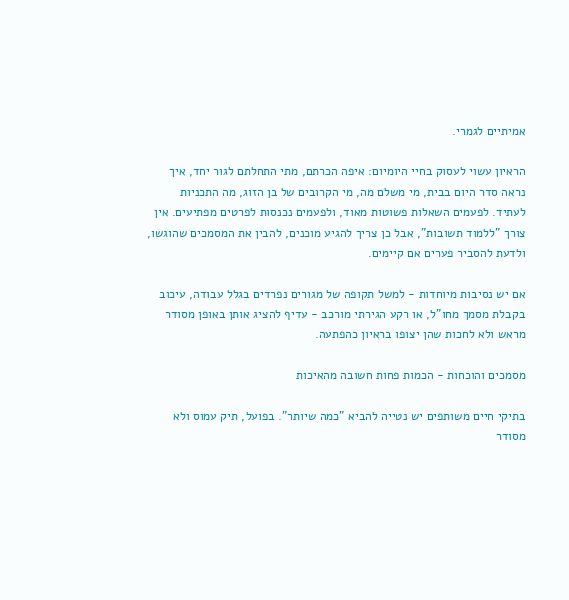אמיתיים לגמרי.

הראיון עשוי לעסוק בחיי היומיום: איפה הכרתם, מתי התחלתם לגור יחד, איך נראה סדר היום בבית, מי משלם מה, מי הקרובים של בן הזוג, מה התכניות לעתיד. לפעמים השאלות פשוטות מאוד, ולפעמים נכנסות לפרטים מפתיעים. אין צורך "ללמוד תשובות", אבל כן צריך להגיע מוכנים, להבין את המסמכים שהוגשו, ולדעת להסביר פערים אם קיימים.

אם יש נסיבות מיוחדות - למשל תקופה של מגורים נפרדים בגלל עבודה, עיכוב בקבלת מסמך מחו"ל, או רקע הגירתי מורכב - עדיף להציג אותן באופן מסודר מראש ולא לחכות שהן יצופו בראיון כהפתעה.

מסמכים והוכחות - הכמות פחות חשובה מהאיכות

בתיקי חיים משותפים יש נטייה להביא "כמה שיותר". בפועל, תיק עמוס ולא מסודר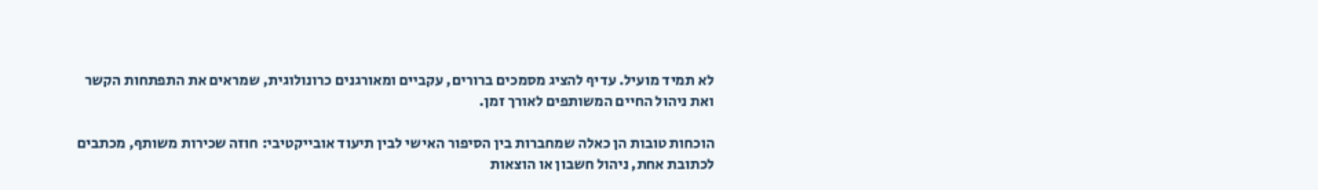לא תמיד מועיל. עדיף להציג מסמכים ברורים, עקביים ומאורגנים כרונולוגית, שמראים את התפתחות הקשר ואת ניהול החיים המשותפים לאורך זמן.

הוכחות טובות הן כאלה שמחברות בין הסיפור האישי לבין תיעוד אובייקטיבי: חוזה שכירות משותף, מכתבים לכתובת אחת, ניהול חשבון או הוצאות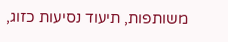משותפות, תיעוד נסיעות כזוג,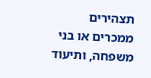תצהירים ממכרים או בני משפחה, ותיעוד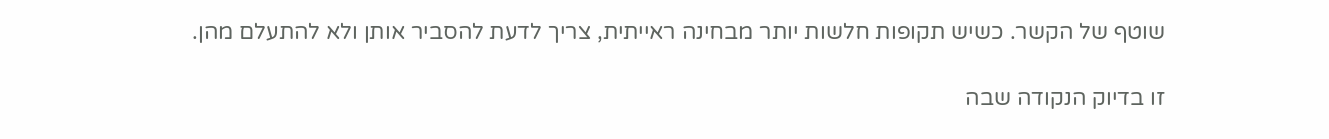שוטף של הקשר. כשיש תקופות חלשות יותר מבחינה ראייתית, צריך לדעת להסביר אותן ולא להתעלם מהן.

זו בדיוק הנקודה שבה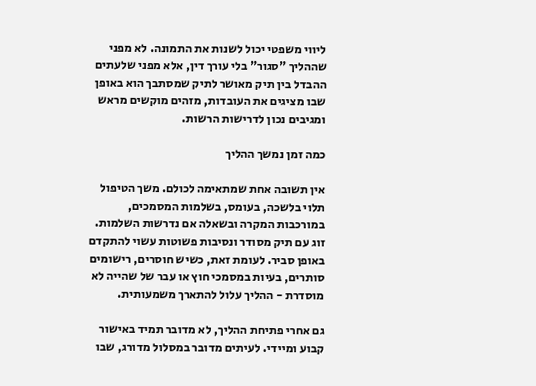ליווי משפטי יכול לשנות את התמונה. לא מפני שההליך "סגור" בלי עורך דין, אלא מפני שלעתים ההבדל בין תיק מאושר לתיק שמסתבך הוא באופן שבו מציגים את העובדות, מזהים מוקשים מראש ומגיבים נכון לדרישות הרשות.

כמה זמן נמשך ההליך

אין תשובה אחת שמתאימה לכולם. משך הטיפול תלוי בלשכה, בעומס, בשלמות המסמכים, במורכבות המקרה ובשאלה אם נדרשות השלמות. זוג עם תיק מסודר ונסיבות פשוטות עשוי להתקדם באופן סביר. לעומת זאת, כשיש חוסרים, רישומים סותרים, בעיות במסמכי חוץ או עבר של שהייה לא מוסדרת - ההליך עלול להתארך משמעותית.

גם אחרי פתיחת ההליך, לא מדובר תמיד באישור קבוע ומיידי. לעיתים מדובר במסלול מדורג, שבו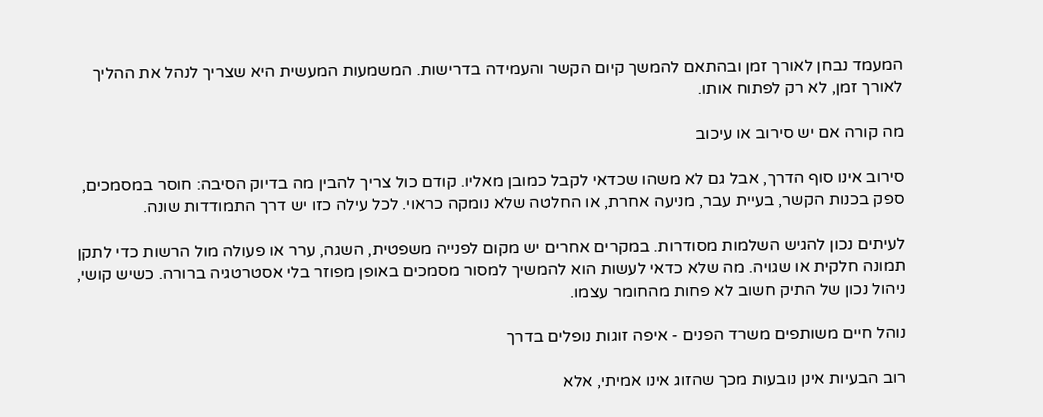המעמד נבחן לאורך זמן ובהתאם להמשך קיום הקשר והעמידה בדרישות. המשמעות המעשית היא שצריך לנהל את ההליך לאורך זמן, לא רק לפתוח אותו.

מה קורה אם יש סירוב או עיכוב

סירוב אינו סוף הדרך, אבל גם לא משהו שכדאי לקבל כמובן מאליו. קודם כול צריך להבין מה בדיוק הסיבה: חוסר במסמכים, ספק בכנות הקשר, בעיית עבר, מניעה אחרת, או החלטה שלא נומקה כראוי. לכל עילה כזו יש דרך התמודדות שונה.

לעיתים נכון להגיש השלמות מסודרות. במקרים אחרים יש מקום לפנייה משפטית, השגה, ערר או פעולה מול הרשות כדי לתקן תמונה חלקית או שגויה. מה שלא כדאי לעשות הוא להמשיך למסור מסמכים באופן מפוזר בלי אסטרטגיה ברורה. כשיש קושי, ניהול נכון של התיק חשוב לא פחות מהחומר עצמו.

נוהל חיים משותפים משרד הפנים - איפה זוגות נופלים בדרך

רוב הבעיות אינן נובעות מכך שהזוג אינו אמיתי, אלא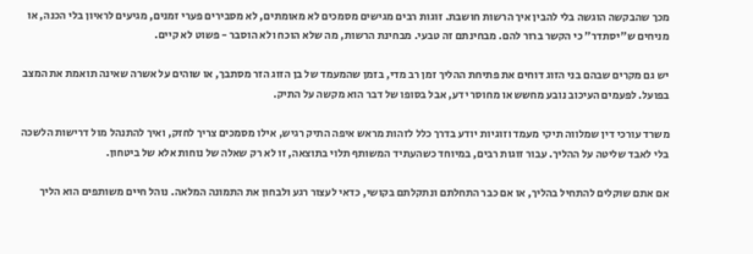מכך שהבקשה הוגשה בלי להבין איך הרשות חושבת. זוגות רבים מגישים מסמכים לא מאומתים, לא מסבירים פערי זמנים, מגיעים לראיון בלי הכנה, או מניחים ש"יסתדר" כי הקשר ברור להם. מבחינתם זה טבעי. מבחינת הרשות, מה שלא הוכח ולא הוסבר - פשוט לא קיים.

יש גם מקרים שבהם בני הזוג דוחים את פתיחת ההליך זמן רב מדי, בזמן שהמעמד של בן הזוג הזר מסתבך, או שוהים על אשרה שאינה תואמת את המצב בפועל. לפעמים העיכוב נובע מחשש או מחוסר ידע, אבל בסופו של דבר הוא מקשה על התיק.

משרד עורכי דין שמלווה תיקי מעמד וזוגיות יודע בדרך כלל לזהות מראש איפה התיק רגיש, אילו מסמכים צריך לחזק, ואיך להתנהל מול דרישות הלשכה בלי לאבד שליטה על ההליך. עבור זוגות רבים, במיוחד כשהעתיד המשותף תלוי בתוצאה, זו לא רק שאלה של נוחות אלא של ביטחון.

אם אתם שוקלים להתחיל בהליך, או אם כבר התחלתם ונתקלתם בקושי, כדאי לעצור רגע ולבחון את התמונה המלאה. נוהל חיים משותפים הוא הליך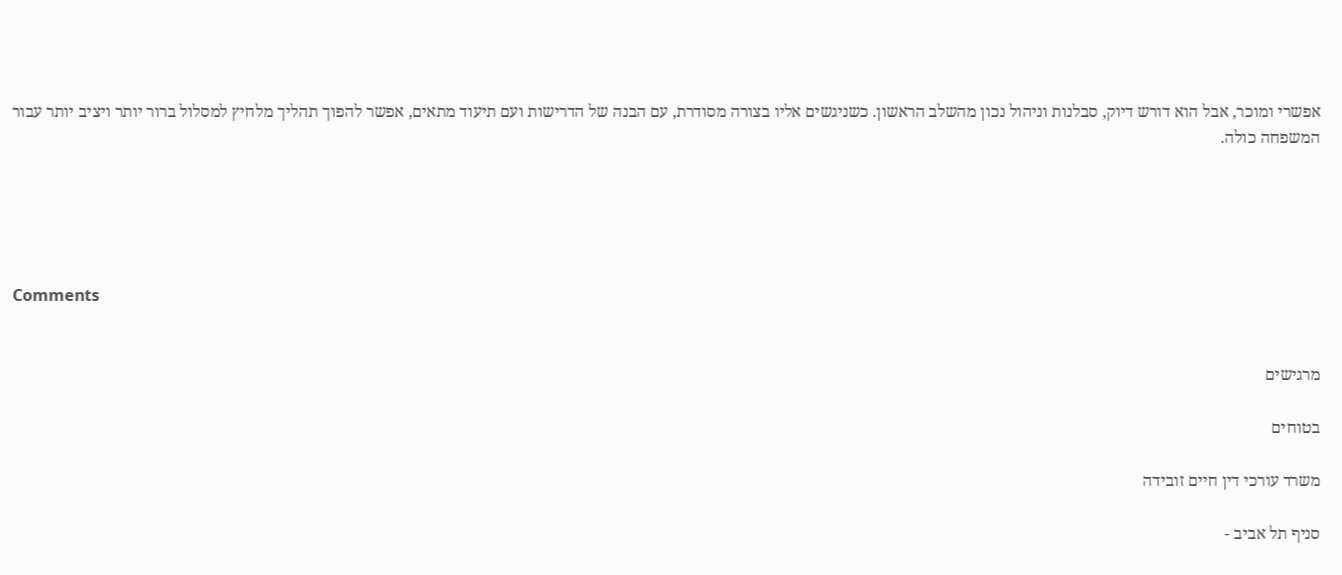אפשרי ומוכר, אבל הוא דורש דיוק, סבלנות וניהול נכון מהשלב הראשון. כשניגשים אליו בצורה מסודרת, עם הבנה של הדרישות ועם תיעוד מתאים, אפשר להפוך תהליך מלחיץ למסלול ברור יותר ויציב יותר עבור המשפחה כולה.





Comments


מרגישים

בטוחים

משרד עורכי דין חיים זובידה

סניף תל אביב -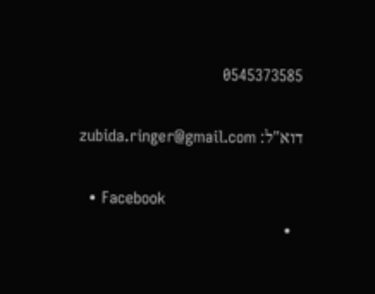0545373585

דוא"ל: zubida.ringer@gmail.com

  • Facebook
  •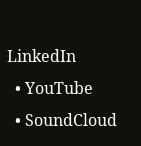LinkedIn
  • YouTube
  • SoundCloud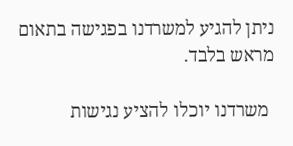ניתן להגיע למשרדנו בפגישה בתאום מראש בלבד.

 משרדנו יוכלו להציע נגישות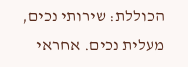הכוללת: שירותי נכים, מעלית נכים. אחראי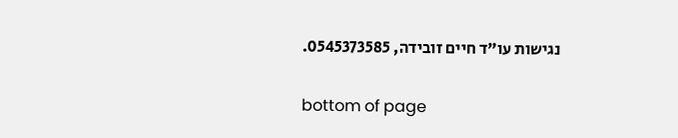נגישות עו"ד חיים זובידה, 0545373585.

bottom of page